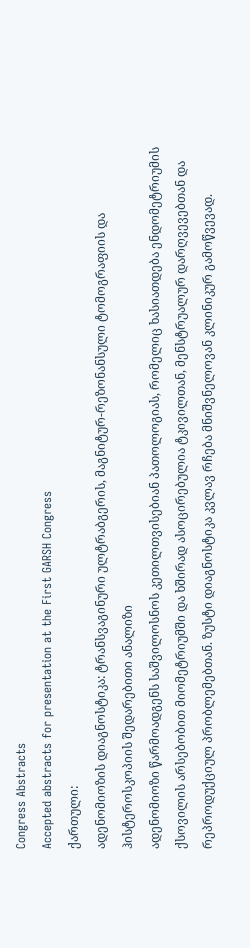Congress Abstracts
Accepted abstracts for presentation at the First GARSH Congress
ქართული:
ადენომიოზის დიაგნოსტიკა: ტრანსვაგინური ულტრაბგერის, მაგნიტურ-რეზონანსული ტომოგრაფიის და ჰისტეროსკოპიის შედარებითი ანალიზი
ადენომიოზი წარმოადგენს საშვილოსნოს კეთილთვისებიან პათოლოგიას, რომელიც ხასიათდება ენდომეტრიუმის ქსოვილის არსებობით მიომეტრიუმში და ხშირად ასოცირებულია ტკივილთან, მენსტრუალურ დარღვევებთან და რეპროდუქციულ პრობლემებთან. ზუსტი დიაგნოსტიკა კვლავ რჩება მნიშვნელოვან კლინიკურ გამოწვევად.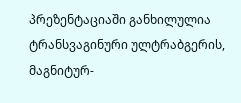პრეზენტაციაში განხილულია ტრანსვაგინური ულტრაბგერის, მაგნიტურ-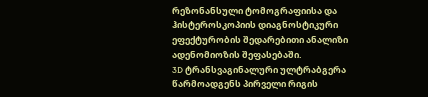რეზონანსული ტომოგრაფიისა და ჰისტეროსკოპიის დიაგნოსტიკური ეფექტურობის შედარებითი ანალიზი ადენომიოზის შეფასებაში.
3D ტრანსვაგინალური ულტრაბგერა წარმოადგენს პირველი რიგის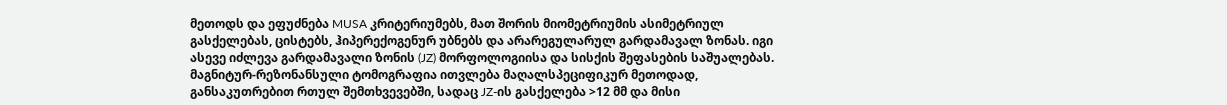მეთოდს და ეფუძნება MUSA კრიტერიუმებს, მათ შორის მიომეტრიუმის ასიმეტრიულ გასქელებას, ცისტებს, ჰიპერექოგენურ უბნებს და არარეგულარულ გარდამავალ ზონას. იგი ასევე იძლევა გარდამავალი ზონის (JZ) მორფოლოგიისა და სისქის შეფასების საშუალებას.
მაგნიტურ-რეზონანსული ტომოგრაფია ითვლება მაღალსპეციფიკურ მეთოდად, განსაკუთრებით რთულ შემთხვევებში, სადაც JZ-ის გასქელება >12 მმ და მისი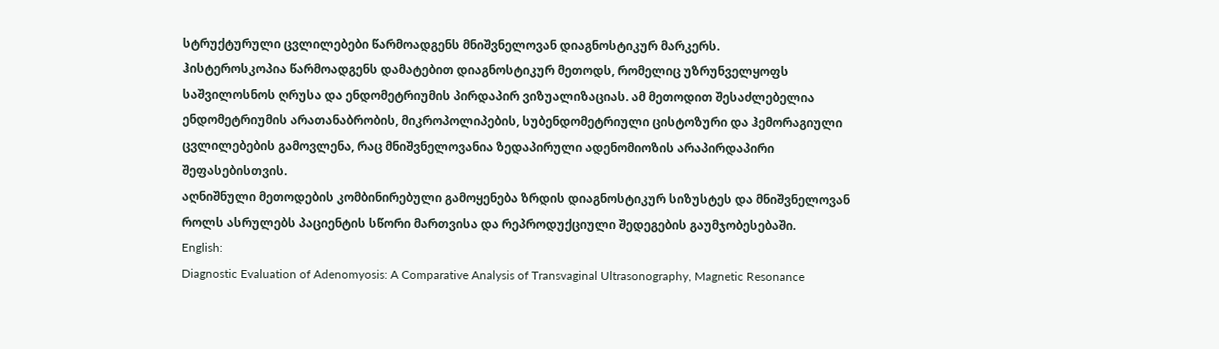სტრუქტურული ცვლილებები წარმოადგენს მნიშვნელოვან დიაგნოსტიკურ მარკერს.
ჰისტეროსკოპია წარმოადგენს დამატებით დიაგნოსტიკურ მეთოდს, რომელიც უზრუნველყოფს საშვილოსნოს ღრუსა და ენდომეტრიუმის პირდაპირ ვიზუალიზაციას. ამ მეთოდით შესაძლებელია ენდომეტრიუმის არათანაბრობის, მიკროპოლიპების, სუბენდომეტრიული ცისტოზური და ჰემორაგიული ცვლილებების გამოვლენა, რაც მნიშვნელოვანია ზედაპირული ადენომიოზის არაპირდაპირი შეფასებისთვის.
აღნიშნული მეთოდების კომბინირებული გამოყენება ზრდის დიაგნოსტიკურ სიზუსტეს და მნიშვნელოვან როლს ასრულებს პაციენტის სწორი მართვისა და რეპროდუქციული შედეგების გაუმჯობესებაში.
English:
Diagnostic Evaluation of Adenomyosis: A Comparative Analysis of Transvaginal Ultrasonography, Magnetic Resonance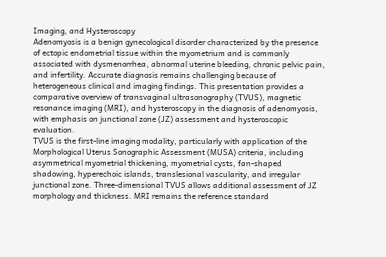Imaging, and Hysteroscopy
Adenomyosis is a benign gynecological disorder characterized by the presence of ectopic endometrial tissue within the myometrium and is commonly associated with dysmenorrhea, abnormal uterine bleeding, chronic pelvic pain, and infertility. Accurate diagnosis remains challenging because of heterogeneous clinical and imaging findings. This presentation provides a comparative overview of transvaginal ultrasonography (TVUS), magnetic resonance imaging (MRI), and hysteroscopy in the diagnosis of adenomyosis, with emphasis on junctional zone (JZ) assessment and hysteroscopic evaluation.
TVUS is the first-line imaging modality, particularly with application of the Morphological Uterus Sonographic Assessment (MUSA) criteria, including asymmetrical myometrial thickening, myometrial cysts, fan-shaped shadowing, hyperechoic islands, translesional vascularity, and irregular junctional zone. Three-dimensional TVUS allows additional assessment of JZ morphology and thickness. MRI remains the reference standard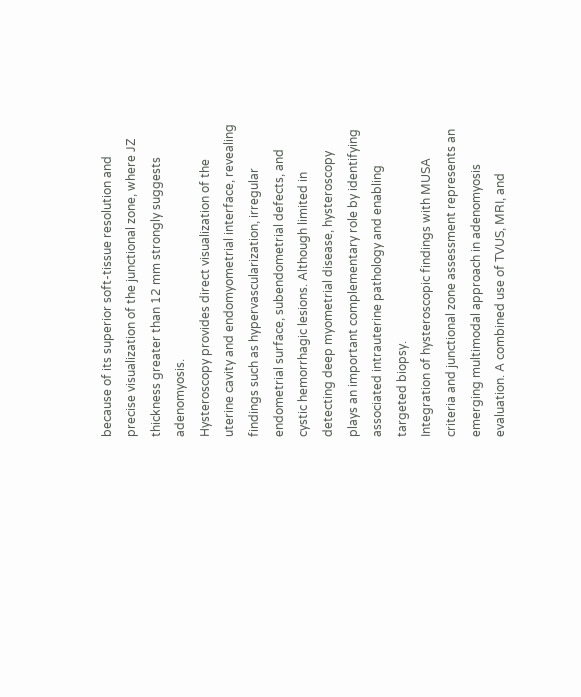because of its superior soft-tissue resolution and precise visualization of the junctional zone, where JZ thickness greater than 12 mm strongly suggests adenomyosis.
Hysteroscopy provides direct visualization of the uterine cavity and endomyometrial interface, revealing findings such as hypervascularization, irregular endometrial surface, subendometrial defects, and cystic hemorrhagic lesions. Although limited in detecting deep myometrial disease, hysteroscopy plays an important complementary role by identifying associated intrauterine pathology and enabling targeted biopsy.
Integration of hysteroscopic findings with MUSA criteria and junctional zone assessment represents an emerging multimodal approach in adenomyosis evaluation. A combined use of TVUS, MRI, and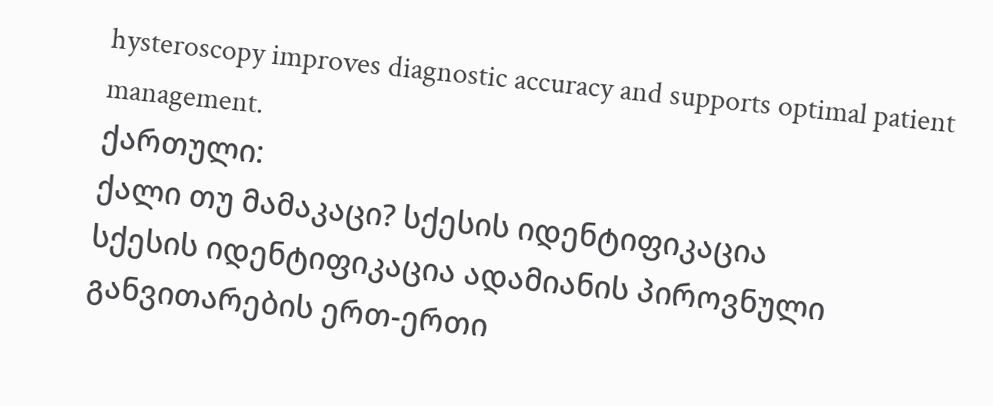hysteroscopy improves diagnostic accuracy and supports optimal patient management.
ქართული:
ქალი თუ მამაკაცი? სქესის იდენტიფიკაცია
სქესის იდენტიფიკაცია ადამიანის პიროვნული განვითარების ერთ-ერთი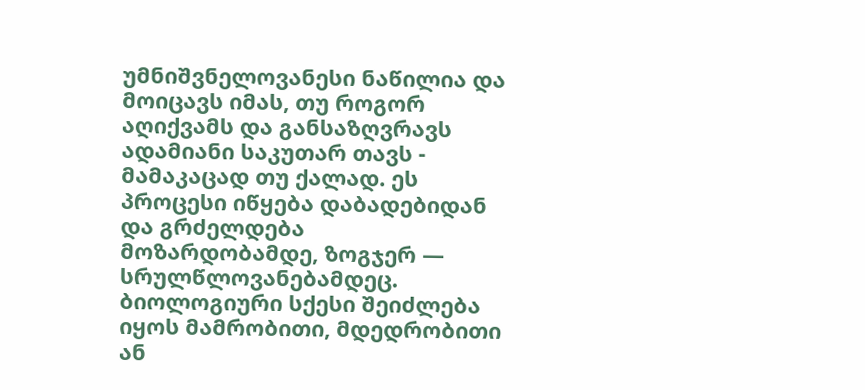უმნიშვნელოვანესი ნაწილია და მოიცავს იმას, თუ როგორ აღიქვამს და განსაზღვრავს ადამიანი საკუთარ თავს - მამაკაცად თუ ქალად. ეს პროცესი იწყება დაბადებიდან და გრძელდება მოზარდობამდე, ზოგჯერ — სრულწლოვანებამდეც. ბიოლოგიური სქესი შეიძლება იყოს მამრობითი, მდედრობითი ან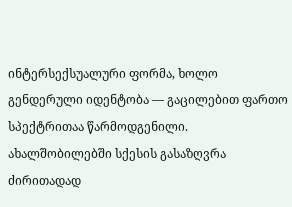ინტერსექსუალური ფორმა, ხოლო გენდერული იდენტობა — გაცილებით ფართო სპექტრითაა წარმოდგენილი.
ახალშობილებში სქესის გასაზღვრა ძირითადად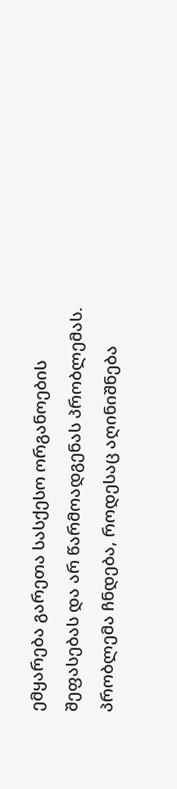ემყარება გარეთა სასქესო ორგანოების შეფასებას და არ წარმოადგენას პრობლემას. პრობლემა ჩნდება, როდესაც აღინიშნება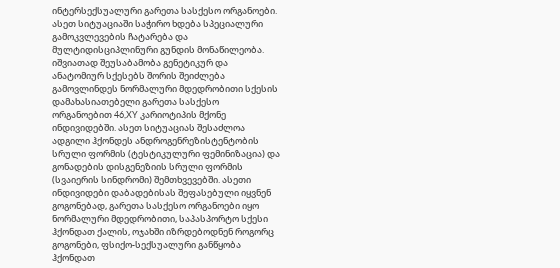ინტერსექსუალური გარეთა სასქესო ორგანოები. ასეთ სიტუაციაში საჭირო ხდება სპეციალური გამოკვლევების ჩატარება და მულტიდისციპლინური გუნდის მონაწილეობა.
იშვიათად შეუსაბამობა გენეტიკურ და ანატომიურ სქესებს შორის შეიძლება გამოვლინდეს ნორმალური მდედრობითი სქესის დამახასიათებელი გარეთა სასქესო ორგანოებით 46,XY კარიოტიპის მქონე ინდივიდებში. ასეთ სიტუაციას შესაძლოა ადგილი ჰქონდეს ანდროგენრეზისტენტობის სრული ფორმის (ტესტიკულური ფემინიზაცია) და გონადების დისგენეზიის სრული ფორმის (სვაიერის სინდრომი) შემთხვევებში. ასეთი ინდივიდები დაბადებისას შეფასებული იყვნენ გოგონებად, გარეთა სასქესო ორგანოები იყო ნორმალური მდედრობითი, საპასპორტო სქესი ჰქონდათ ქალის, ოჯახში იზრდებოდნენ როგორც გოგონები, ფსიქო-სექსუალური განწყობა ჰქონდათ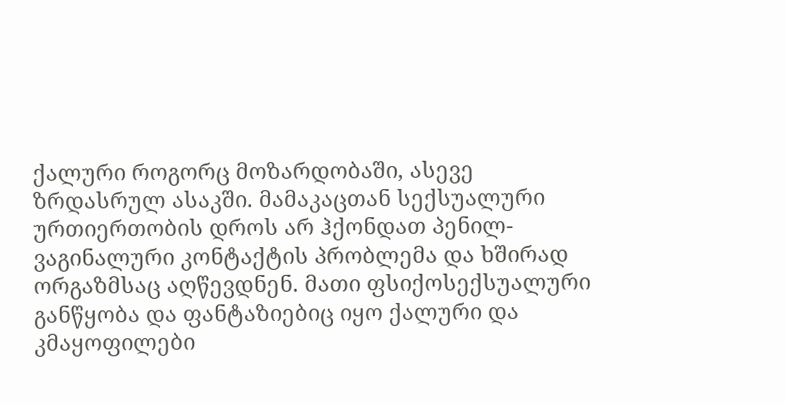ქალური როგორც მოზარდობაში, ასევე ზრდასრულ ასაკში. მამაკაცთან სექსუალური ურთიერთობის დროს არ ჰქონდათ პენილ-ვაგინალური კონტაქტის პრობლემა და ხშირად ორგაზმსაც აღწევდნენ. მათი ფსიქოსექსუალური განწყობა და ფანტაზიებიც იყო ქალური და კმაყოფილები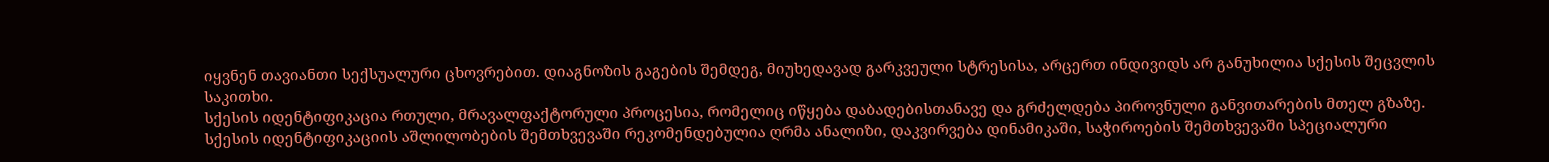იყვნენ თავიანთი სექსუალური ცხოვრებით. დიაგნოზის გაგების შემდეგ, მიუხედავად გარკვეული სტრესისა, არცერთ ინდივიდს არ განუხილია სქესის შეცვლის საკითხი.
სქესის იდენტიფიკაცია რთული, მრავალფაქტორული პროცესია, რომელიც იწყება დაბადებისთანავე და გრძელდება პიროვნული განვითარების მთელ გზაზე.
სქესის იდენტიფიკაციის აშლილობების შემთხვევაში რეკომენდებულია ღრმა ანალიზი, დაკვირვება დინამიკაში, საჭიროების შემთხვევაში სპეციალური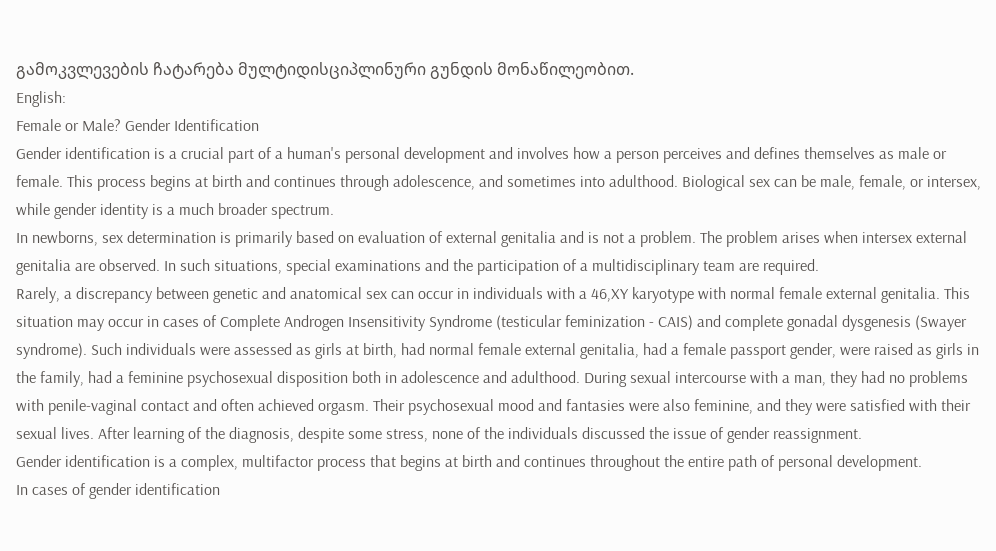გამოკვლევების ჩატარება მულტიდისციპლინური გუნდის მონაწილეობით.
English:
Female or Male? Gender Identification
Gender identification is a crucial part of a human's personal development and involves how a person perceives and defines themselves as male or female. This process begins at birth and continues through adolescence, and sometimes into adulthood. Biological sex can be male, female, or intersex, while gender identity is a much broader spectrum.
In newborns, sex determination is primarily based on evaluation of external genitalia and is not a problem. The problem arises when intersex external genitalia are observed. In such situations, special examinations and the participation of a multidisciplinary team are required.
Rarely, a discrepancy between genetic and anatomical sex can occur in individuals with a 46,XY karyotype with normal female external genitalia. This situation may occur in cases of Complete Androgen Insensitivity Syndrome (testicular feminization - CAIS) and complete gonadal dysgenesis (Swayer syndrome). Such individuals were assessed as girls at birth, had normal female external genitalia, had a female passport gender, were raised as girls in the family, had a feminine psychosexual disposition both in adolescence and adulthood. During sexual intercourse with a man, they had no problems with penile-vaginal contact and often achieved orgasm. Their psychosexual mood and fantasies were also feminine, and they were satisfied with their sexual lives. After learning of the diagnosis, despite some stress, none of the individuals discussed the issue of gender reassignment.
Gender identification is a complex, multifactor process that begins at birth and continues throughout the entire path of personal development.
In cases of gender identification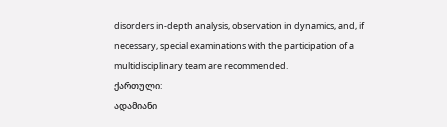disorders in-depth analysis, observation in dynamics, and, if necessary, special examinations with the participation of a multidisciplinary team are recommended.
ქართული:
ადამიანი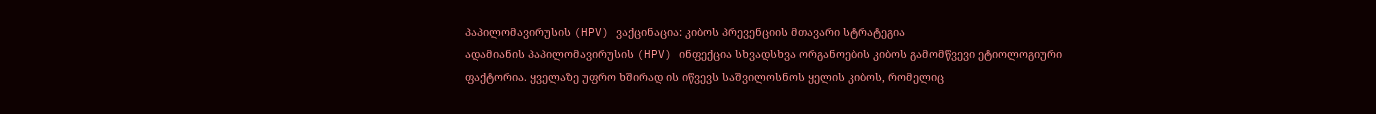პაპილომავირუსის (HPV) ვაქცინაცია: კიბოს პრევენციის მთავარი სტრატეგია
ადამიანის პაპილომავირუსის (HPV) ინფექცია სხვადსხვა ორგანოების კიბოს გამომწვევი ეტიოლოგიური ფაქტორია. ყველაზე უფრო ხშირად ის იწვევს საშვილოსნოს ყელის კიბოს, რომელიც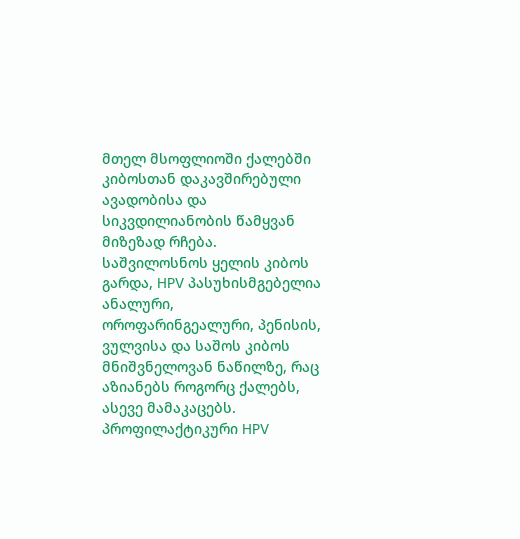მთელ მსოფლიოში ქალებში კიბოსთან დაკავშირებული ავადობისა და სიკვდილიანობის წამყვან მიზეზად რჩება. საშვილოსნოს ყელის კიბოს გარდა, HPV პასუხისმგებელია ანალური, ოროფარინგეალური, პენისის, ვულვისა და საშოს კიბოს მნიშვნელოვან ნაწილზე, რაც აზიანებს როგორც ქალებს, ასევე მამაკაცებს. პროფილაქტიკური HPV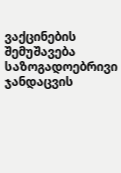ვაქცინების შემუშავება საზოგადოებრივი ჯანდაცვის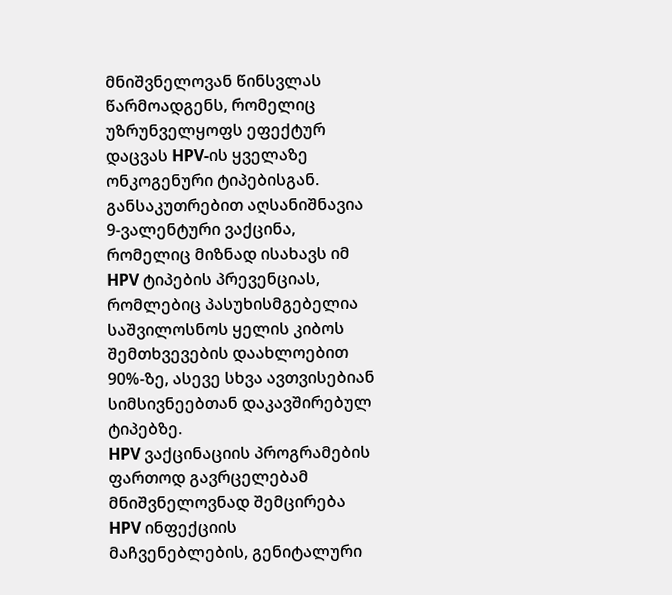მნიშვნელოვან წინსვლას წარმოადგენს, რომელიც უზრუნველყოფს ეფექტურ დაცვას HPV-ის ყველაზე ონკოგენური ტიპებისგან. განსაკუთრებით აღსანიშნავია 9-ვალენტური ვაქცინა, რომელიც მიზნად ისახავს იმ HPV ტიპების პრევენციას, რომლებიც პასუხისმგებელია საშვილოსნოს ყელის კიბოს შემთხვევების დაახლოებით 90%-ზე, ასევე სხვა ავთვისებიან სიმსივნეებთან დაკავშირებულ ტიპებზე.
HPV ვაქცინაციის პროგრამების ფართოდ გავრცელებამ მნიშვნელოვნად შემცირება HPV ინფექციის მაჩვენებლების, გენიტალური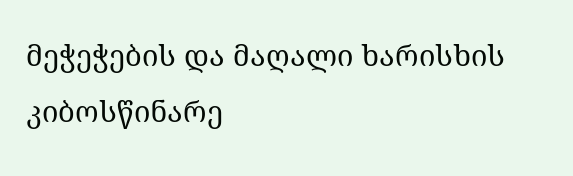მეჭეჭების და მაღალი ხარისხის კიბოსწინარე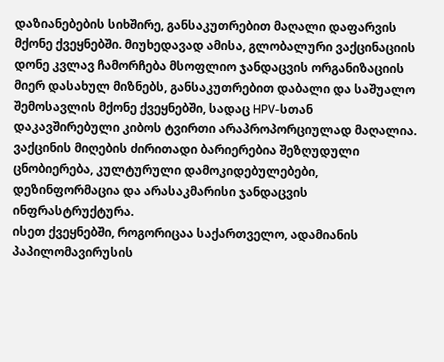დაზიანებების სიხშირე, განსაკუთრებით მაღალი დაფარვის მქონე ქვეყნებში. მიუხედავად ამისა, გლობალური ვაქცინაციის დონე კვლავ ჩამორჩება მსოფლიო ჯანდაცვის ორგანიზაციის მიერ დასახულ მიზნებს, განსაკუთრებით დაბალი და საშუალო შემოსავლის მქონე ქვეყნებში, სადაც HPV-სთან დაკავშირებული კიბოს ტვირთი არაპროპორციულად მაღალია. ვაქცინის მიღების ძირითადი ბარიერებია შეზღუდული ცნობიერება, კულტურული დამოკიდებულებები, დეზინფორმაცია და არასაკმარისი ჯანდაცვის ინფრასტრუქტურა.
ისეთ ქვეყნებში, როგორიცაა საქართველო, ადამიანის პაპილომავირუსის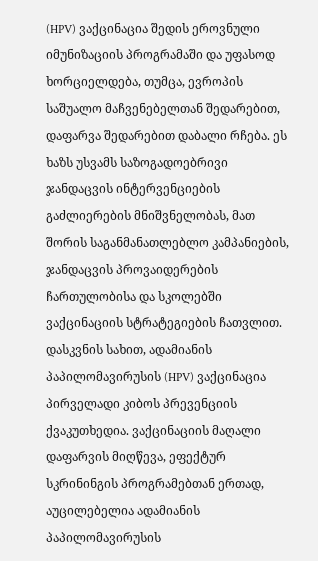(HPV) ვაქცინაცია შედის ეროვნული იმუნიზაციის პროგრამაში და უფასოდ ხორციელდება, თუმცა, ევროპის საშუალო მაჩვენებელთან შედარებით, დაფარვა შედარებით დაბალი რჩება. ეს ხაზს უსვამს საზოგადოებრივი ჯანდაცვის ინტერვენციების გაძლიერების მნიშვნელობას, მათ შორის საგანმანათლებლო კამპანიების, ჯანდაცვის პროვაიდერების ჩართულობისა და სკოლებში ვაქცინაციის სტრატეგიების ჩათვლით.
დასკვნის სახით, ადამიანის პაპილომავირუსის (HPV) ვაქცინაცია პირველადი კიბოს პრევენციის ქვაკუთხედია. ვაქცინაციის მაღალი დაფარვის მიღწევა, ეფექტურ სკრინინგის პროგრამებთან ერთად, აუცილებელია ადამიანის პაპილომავირუსის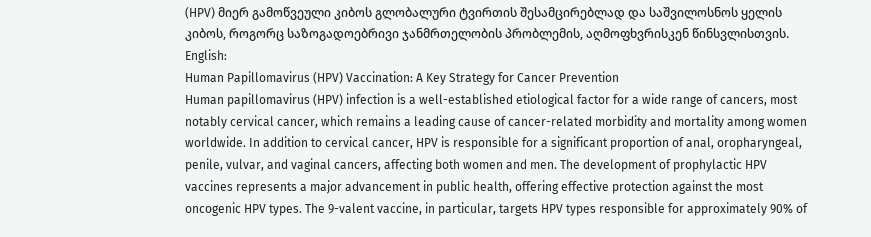(HPV) მიერ გამოწვეული კიბოს გლობალური ტვირთის შესამცირებლად და საშვილოსნოს ყელის კიბოს, როგორც საზოგადოებრივი ჯანმრთელობის პრობლემის, აღმოფხვრისკენ წინსვლისთვის.
English:
Human Papillomavirus (HPV) Vaccination: A Key Strategy for Cancer Prevention
Human papillomavirus (HPV) infection is a well-established etiological factor for a wide range of cancers, most notably cervical cancer, which remains a leading cause of cancer-related morbidity and mortality among women worldwide. In addition to cervical cancer, HPV is responsible for a significant proportion of anal, oropharyngeal, penile, vulvar, and vaginal cancers, affecting both women and men. The development of prophylactic HPV vaccines represents a major advancement in public health, offering effective protection against the most oncogenic HPV types. The 9-valent vaccine, in particular, targets HPV types responsible for approximately 90% of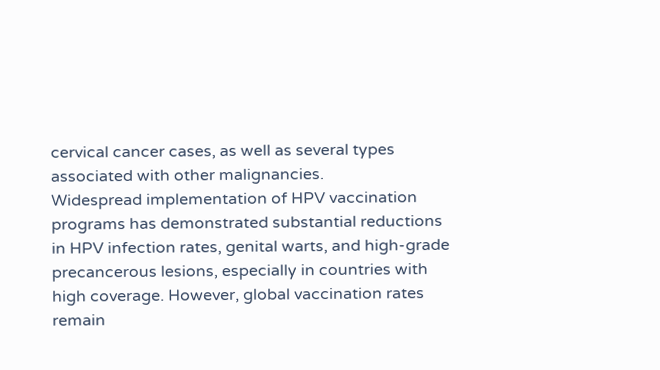cervical cancer cases, as well as several types associated with other malignancies.
Widespread implementation of HPV vaccination programs has demonstrated substantial reductions in HPV infection rates, genital warts, and high-grade precancerous lesions, especially in countries with high coverage. However, global vaccination rates remain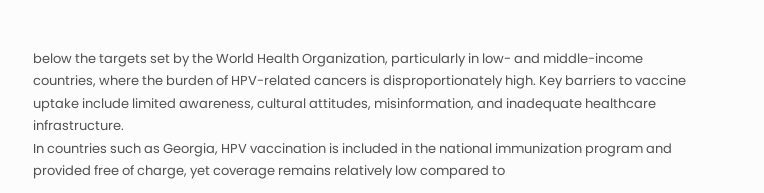below the targets set by the World Health Organization, particularly in low- and middle-income countries, where the burden of HPV-related cancers is disproportionately high. Key barriers to vaccine uptake include limited awareness, cultural attitudes, misinformation, and inadequate healthcare infrastructure.
In countries such as Georgia, HPV vaccination is included in the national immunization program and provided free of charge, yet coverage remains relatively low compared to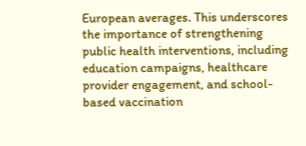European averages. This underscores the importance of strengthening public health interventions, including education campaigns, healthcare provider engagement, and school-based vaccination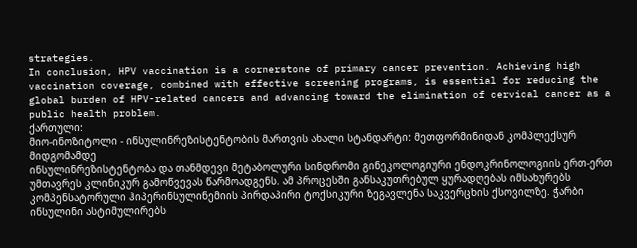strategies.
In conclusion, HPV vaccination is a cornerstone of primary cancer prevention. Achieving high vaccination coverage, combined with effective screening programs, is essential for reducing the global burden of HPV-related cancers and advancing toward the elimination of cervical cancer as a public health problem.
ქართული:
მიო-ინოზიტოლი - ინსულინრეზისტენტობის მართვის ახალი სტანდარტი: მეთფორმინიდან კომპლექსურ მიდგომამდე
ინსულინრეზისტენტობა და თანმდევი მეტაბოლური სინდრომი გინეკოლოგიური ენდოკრინოლოგიის ერთ-ერთ უმთავრეს კლინიკურ გამოწვევას წარმოადგენს. ამ პროცესში განსაკუთრებულ ყურადღებას იმსახურებს კომპენსატორული ჰიპერინსულინემიის პირდაპირი ტოქსიკური ზეგავლენა საკვერცხის ქსოვილზე. ჭარბი ინსულინი ასტიმულირებს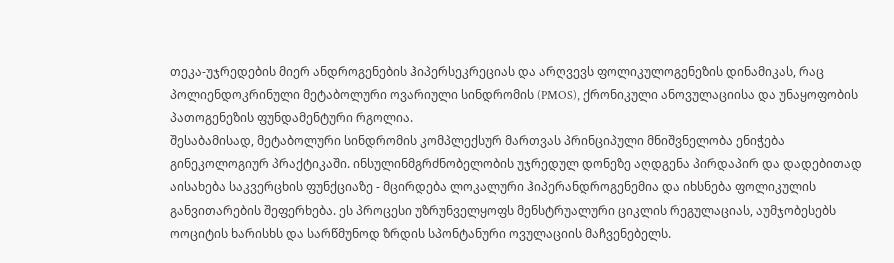თეკა-უჯრედების მიერ ანდროგენების ჰიპერსეკრეციას და არღვევს ფოლიკულოგენეზის დინამიკას, რაც პოლიენდოკრინული მეტაბოლური ოვარიული სინდრომის (PMOS), ქრონიკული ანოვულაციისა და უნაყოფობის პათოგენეზის ფუნდამენტური რგოლია.
შესაბამისად, მეტაბოლური სინდრომის კომპლექსურ მართვას პრინციპული მნიშვნელობა ენიჭება გინეკოლოგიურ პრაქტიკაში. ინსულინმგრძნობელობის უჯრედულ დონეზე აღდგენა პირდაპირ და დადებითად აისახება საკვერცხის ფუნქციაზე - მცირდება ლოკალური ჰიპერანდროგენემია და იხსნება ფოლიკულის განვითარების შეფერხება. ეს პროცესი უზრუნველყოფს მენსტრუალური ციკლის რეგულაციას, აუმჯობესებს ოოციტის ხარისხს და სარწმუნოდ ზრდის სპონტანური ოვულაციის მაჩვენებელს.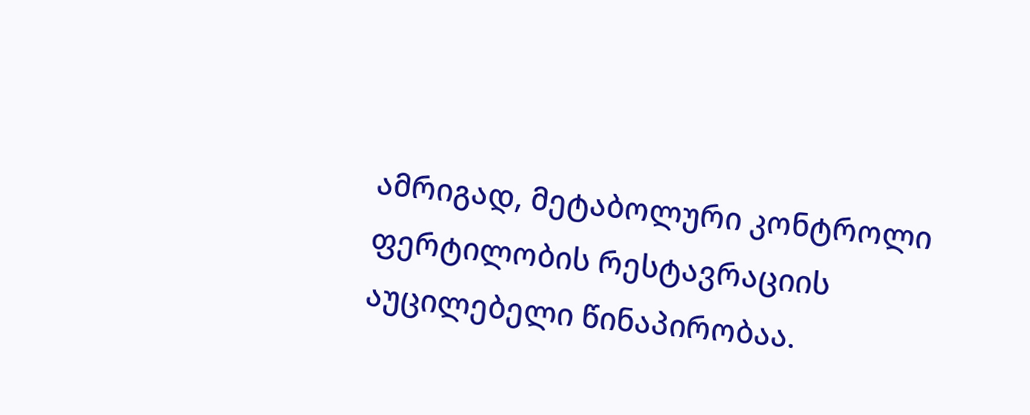ამრიგად, მეტაბოლური კონტროლი ფერტილობის რესტავრაციის აუცილებელი წინაპირობაა.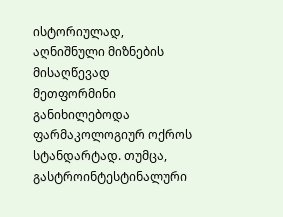ისტორიულად, აღნიშნული მიზნების მისაღწევად მეთფორმინი განიხილებოდა ფარმაკოლოგიურ ოქროს სტანდარტად. თუმცა, გასტროინტესტინალური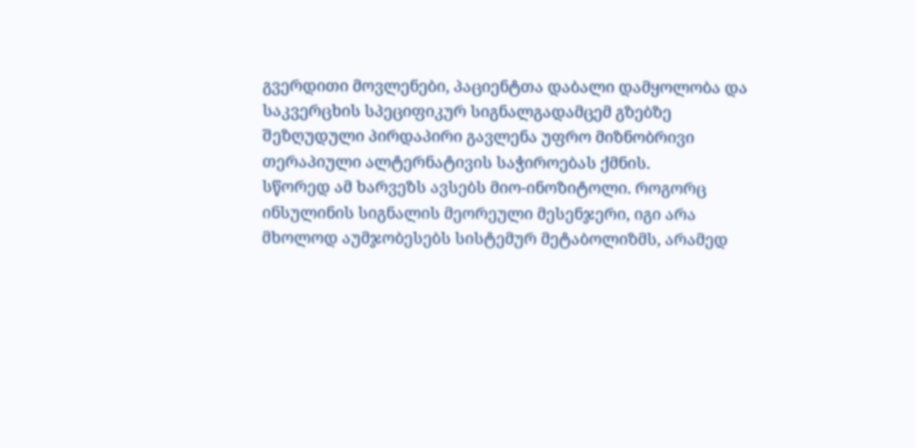გვერდითი მოვლენები, პაციენტთა დაბალი დამყოლობა და საკვერცხის სპეციფიკურ სიგნალგადამცემ გზებზე შეზღუდული პირდაპირი გავლენა უფრო მიზნობრივი თერაპიული ალტერნატივის საჭიროებას ქმნის.
სწორედ ამ ხარვეზს ავსებს მიო-ინოზიტოლი. როგორც ინსულინის სიგნალის მეორეული მესენჯერი, იგი არა მხოლოდ აუმჯობესებს სისტემურ მეტაბოლიზმს, არამედ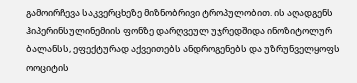გამოირჩევა საკვერცხეზე მიზნობრივი ტროპულობით. ის აღადგენს ჰიპერინსულინემიის ფონზე დარღვეულ უჯრედშიდა ინოზიტოლურ ბალანსს, ეფექტურად აქვეითებს ანდროგენებს და უზრუნველყოფს ოოციტის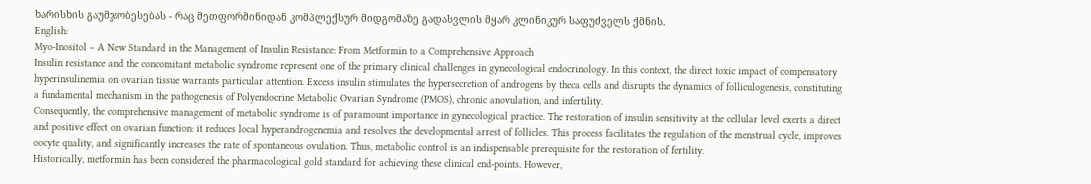ხარისხის გაუმჯობესებას - რაც მეთფორმინიდან კომპლექსურ მიდგომაზე გადასვლის მყარ კლინიკურ საფუძველს ქმნის.
English:
Myo-Inositol – A New Standard in the Management of Insulin Resistance: From Metformin to a Comprehensive Approach
Insulin resistance and the concomitant metabolic syndrome represent one of the primary clinical challenges in gynecological endocrinology. In this context, the direct toxic impact of compensatory hyperinsulinemia on ovarian tissue warrants particular attention. Excess insulin stimulates the hypersecretion of androgens by theca cells and disrupts the dynamics of folliculogenesis, constituting a fundamental mechanism in the pathogenesis of Polyendocrine Metabolic Ovarian Syndrome (PMOS), chronic anovulation, and infertility.
Consequently, the comprehensive management of metabolic syndrome is of paramount importance in gynecological practice. The restoration of insulin sensitivity at the cellular level exerts a direct and positive effect on ovarian function: it reduces local hyperandrogenemia and resolves the developmental arrest of follicles. This process facilitates the regulation of the menstrual cycle, improves oocyte quality, and significantly increases the rate of spontaneous ovulation. Thus, metabolic control is an indispensable prerequisite for the restoration of fertility.
Historically, metformin has been considered the pharmacological gold standard for achieving these clinical end-points. However,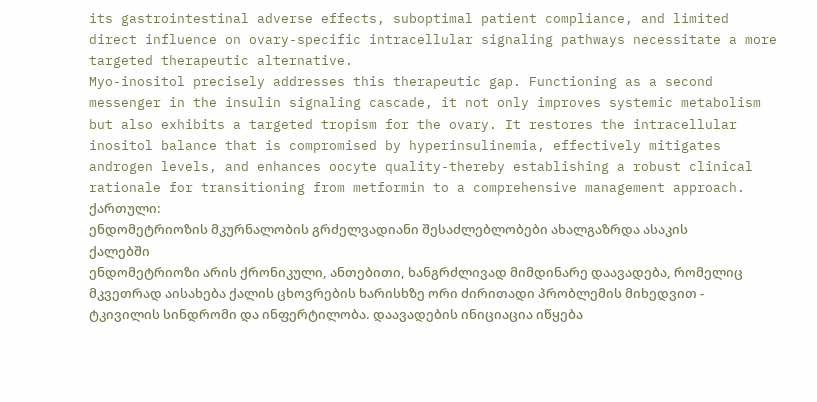its gastrointestinal adverse effects, suboptimal patient compliance, and limited direct influence on ovary-specific intracellular signaling pathways necessitate a more targeted therapeutic alternative.
Myo-inositol precisely addresses this therapeutic gap. Functioning as a second messenger in the insulin signaling cascade, it not only improves systemic metabolism but also exhibits a targeted tropism for the ovary. It restores the intracellular inositol balance that is compromised by hyperinsulinemia, effectively mitigates androgen levels, and enhances oocyte quality-thereby establishing a robust clinical rationale for transitioning from metformin to a comprehensive management approach.
ქართული:
ენდომეტრიოზის მკურნალობის გრძელვადიანი შესაძლებლობები ახალგაზრდა ასაკის ქალებში
ენდომეტრიოზი არის ქრონიკული, ანთებითი, ხანგრძლივად მიმდინარე დაავადება, რომელიც მკვეთრად აისახება ქალის ცხოვრების ხარისხზე ორი ძირითადი პრობლემის მიხედვით - ტკივილის სინდრომი და ინფერტილობა. დაავადების ინიციაცია იწყება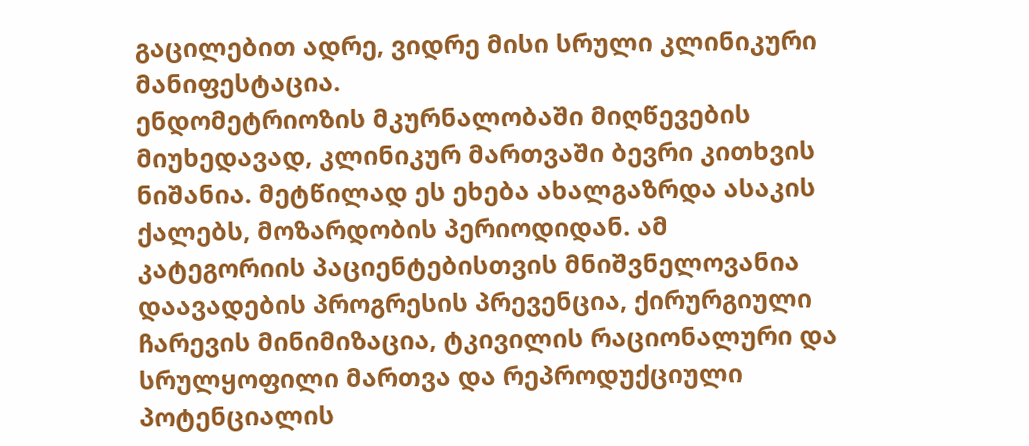გაცილებით ადრე, ვიდრე მისი სრული კლინიკური მანიფესტაცია.
ენდომეტრიოზის მკურნალობაში მიღწევების მიუხედავად, კლინიკურ მართვაში ბევრი კითხვის ნიშანია. მეტწილად ეს ეხება ახალგაზრდა ასაკის ქალებს, მოზარდობის პერიოდიდან. ამ კატეგორიის პაციენტებისთვის მნიშვნელოვანია დაავადების პროგრესის პრევენცია, ქირურგიული ჩარევის მინიმიზაცია, ტკივილის რაციონალური და სრულყოფილი მართვა და რეპროდუქციული პოტენციალის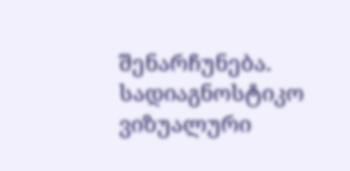შენარჩუნება.
სადიაგნოსტიკო ვიზუალური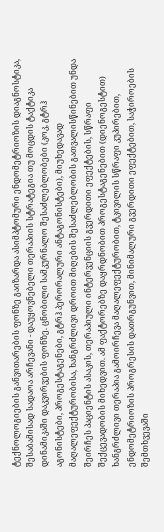ტექნოლოგიების განვითარების ფონზე გაიზარდა ასიმპტომური ენდომეტრიოზის დიაგნოსტიკა, შესაბამისად სადაოა არჩევანი - დაუყოვნებელი თერაპიის სტრატეგია თუ მოცდის ტაქტიკა დინამიკაში დაკვირვების ფონზე. ცნობილი სამკურნალო შესაძლებლობები (კოკ, გტრჰ აგონისტები, პროგესტაგენები, გტრჰ პერორალური ანტაგონისტები), მიუხედავად მაღალეფექტურობისა, ხანგრძლივი დროით მიღების შესაძლებლობის გათვალისწინებით უნდა შეირჩეს პაციენტის ასაკის, თერაპიული ინტერვენციის გვერდითი ეფექტების, სწრაფი შექცევადობის მიხედვით. ამ ფაქტორებზე დაყრდნობით პროგესტაგენებით (დიენოგესტით) ხანგრძლივი თერაპია გამოირჩევა მაღალეფექტურობით, ტკივილის სწრაფი კუპირებით, ენდომეტრიოზის პროგრესის დათრგუნვით, მინიმალური გვერდითი ეფექტებით, საჭიროების შემთხვევაში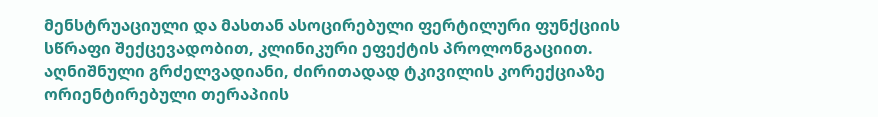მენსტრუაციული და მასთან ასოცირებული ფერტილური ფუნქციის სწრაფი შექცევადობით, კლინიკური ეფექტის პროლონგაციით.
აღნიშნული გრძელვადიანი, ძირითადად ტკივილის კორექციაზე ორიენტირებული თერაპიის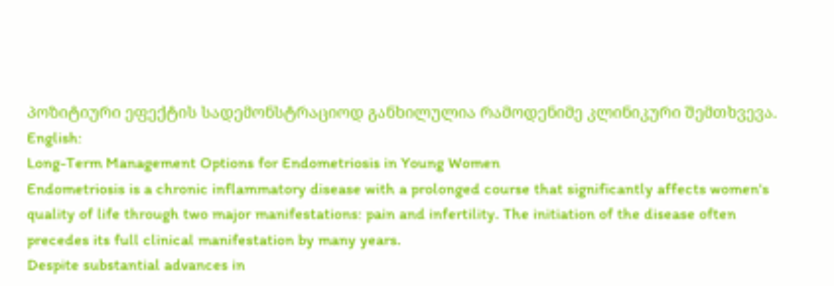პოზიტიური ეფექტის სადემონსტრაციოდ განხილულია რამოდენიმე კლინიკური შემთხვევა.
English:
Long-Term Management Options for Endometriosis in Young Women
Endometriosis is a chronic inflammatory disease with a prolonged course that significantly affects women's quality of life through two major manifestations: pain and infertility. The initiation of the disease often precedes its full clinical manifestation by many years.
Despite substantial advances in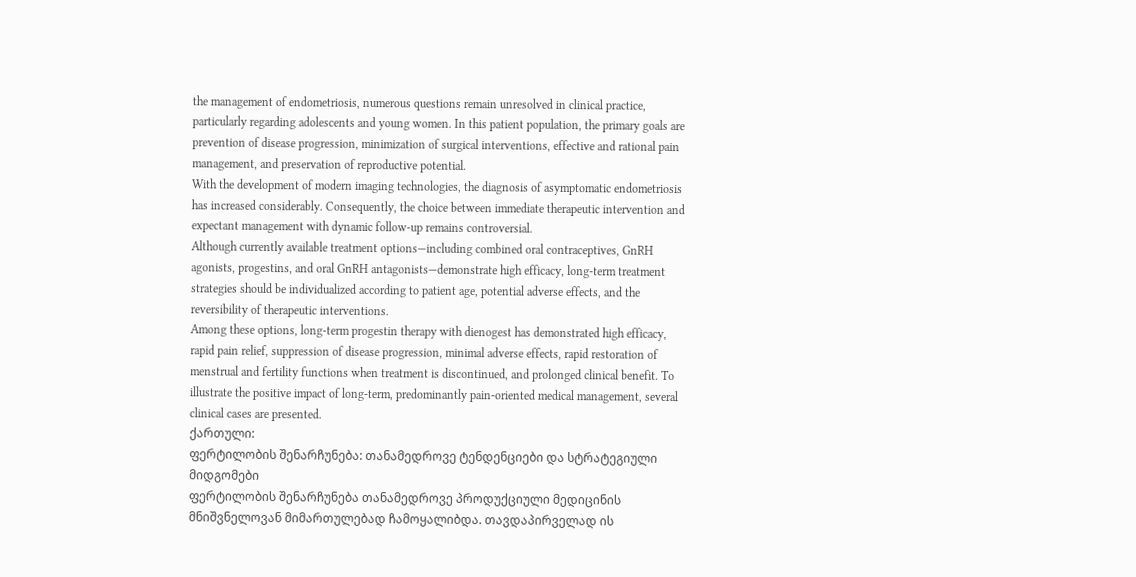the management of endometriosis, numerous questions remain unresolved in clinical practice, particularly regarding adolescents and young women. In this patient population, the primary goals are prevention of disease progression, minimization of surgical interventions, effective and rational pain management, and preservation of reproductive potential.
With the development of modern imaging technologies, the diagnosis of asymptomatic endometriosis has increased considerably. Consequently, the choice between immediate therapeutic intervention and expectant management with dynamic follow-up remains controversial.
Although currently available treatment options—including combined oral contraceptives, GnRH agonists, progestins, and oral GnRH antagonists—demonstrate high efficacy, long-term treatment strategies should be individualized according to patient age, potential adverse effects, and the reversibility of therapeutic interventions.
Among these options, long-term progestin therapy with dienogest has demonstrated high efficacy, rapid pain relief, suppression of disease progression, minimal adverse effects, rapid restoration of menstrual and fertility functions when treatment is discontinued, and prolonged clinical benefit. To illustrate the positive impact of long-term, predominantly pain-oriented medical management, several clinical cases are presented.
ქართული:
ფერტილობის შენარჩუნება: თანამედროვე ტენდენციები და სტრატეგიული მიდგომები
ფერტილობის შენარჩუნება თანამედროვე პროდუქციული მედიცინის მნიშვნელოვან მიმართულებად ჩამოყალიბდა. თავდაპირველად ის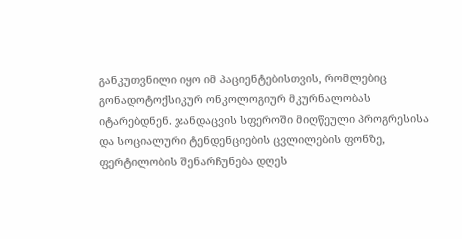განკუთვნილი იყო იმ პაციენტებისთვის, რომლებიც გონადოტოქსიკურ ონკოლოგიურ მკურნალობას იტარებდნენ. ჯანდაცვის სფეროში მიღწეული პროგრესისა და სოციალური ტენდენციების ცვლილების ფონზე, ფერტილობის შენარჩუნება დღეს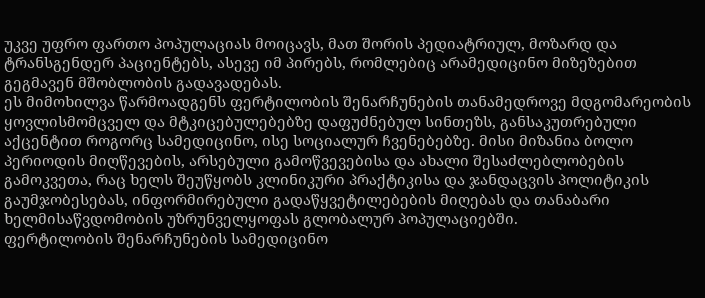უკვე უფრო ფართო პოპულაციას მოიცავს, მათ შორის პედიატრიულ, მოზარდ და ტრანსგენდერ პაციენტებს, ასევე იმ პირებს, რომლებიც არამედიცინო მიზეზებით გეგმავენ მშობლობის გადავადებას.
ეს მიმოხილვა წარმოადგენს ფერტილობის შენარჩუნების თანამედროვე მდგომარეობის ყოვლისმომცველ და მტკიცებულებებზე დაფუძნებულ სინთეზს, განსაკუთრებული აქცენტით როგორც სამედიცინო, ისე სოციალურ ჩვენებებზე. მისი მიზანია ბოლო პერიოდის მიღწევების, არსებული გამოწვევებისა და ახალი შესაძლებლობების გამოკვეთა, რაც ხელს შეუწყობს კლინიკური პრაქტიკისა და ჯანდაცვის პოლიტიკის გაუმჯობესებას, ინფორმირებული გადაწყვეტილებების მიღებას და თანაბარი ხელმისაწვდომობის უზრუნველყოფას გლობალურ პოპულაციებში.
ფერტილობის შენარჩუნების სამედიცინო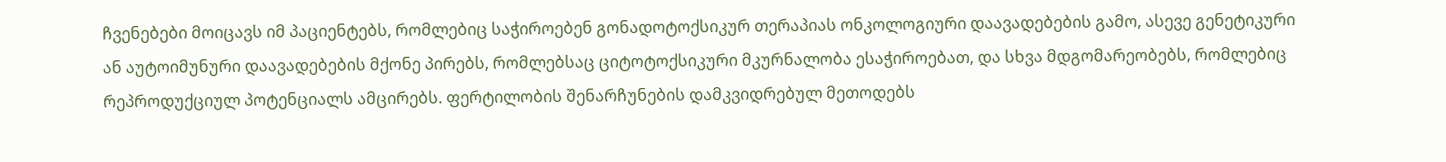ჩვენებები მოიცავს იმ პაციენტებს, რომლებიც საჭიროებენ გონადოტოქსიკურ თერაპიას ონკოლოგიური დაავადებების გამო, ასევე გენეტიკური ან აუტოიმუნური დაავადებების მქონე პირებს, რომლებსაც ციტოტოქსიკური მკურნალობა ესაჭიროებათ, და სხვა მდგომარეობებს, რომლებიც რეპროდუქციულ პოტენციალს ამცირებს. ფერტილობის შენარჩუნების დამკვიდრებულ მეთოდებს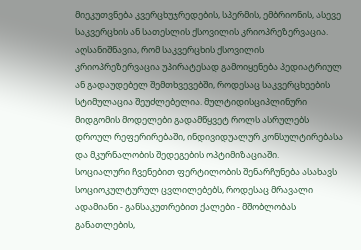მიეკუთვნება კვერცხუჯრედების, სპერმის, ემბრიონის, ასევე საკვერცხის ან სათესლის ქსოვილის კრიოპრეზერვაცია. აღსანიშნავია, რომ საკვერცხის ქსოვილის კრიოპრეზერვაცია უპირატესად გამოიყენება პედიატრიულ ან გადაუდებელ შემთხვევებში, როდესაც საკვერცხეების სტიმულაცია შეუძლებელია. მულტიდისციპლინური მიდგომის მოდელები გადამწყვეტ როლს ასრულებს დროულ რეფერირებაში, ინდივიდუალურ კონსულტირებასა და მკურნალობის შედეგების ოპტიმიზაციაში.
სოციალური ჩვენებით ფერტილობის შენარჩუნება ასახავს სოციოკულტურულ ცვლილებებს, როდესაც მრავალი ადამიანი - განსაკუთრებით ქალები - მშობლობას განათლების,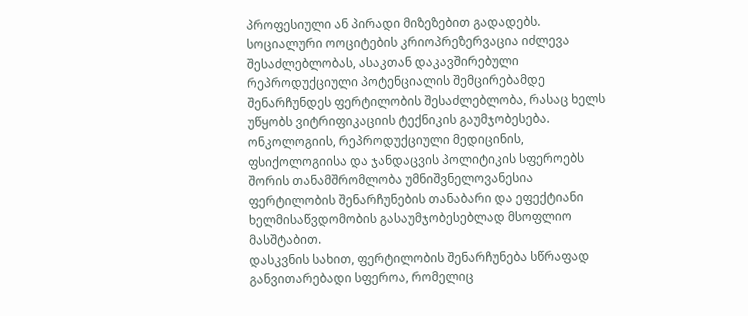პროფესიული ან პირადი მიზეზებით გადადებს. სოციალური ოოციტების კრიოპრეზერვაცია იძლევა შესაძლებლობას, ასაკთან დაკავშირებული რეპროდუქციული პოტენციალის შემცირებამდე შენარჩუნდეს ფერტილობის შესაძლებლობა, რასაც ხელს უწყობს ვიტრიფიკაციის ტექნიკის გაუმჯობესება. ონკოლოგიის, რეპროდუქციული მედიცინის, ფსიქოლოგიისა და ჯანდაცვის პოლიტიკის სფეროებს შორის თანამშრომლობა უმნიშვნელოვანესია ფერტილობის შენარჩუნების თანაბარი და ეფექტიანი ხელმისაწვდომობის გასაუმჯობესებლად მსოფლიო მასშტაბით.
დასკვნის სახით, ფერტილობის შენარჩუნება სწრაფად განვითარებადი სფეროა, რომელიც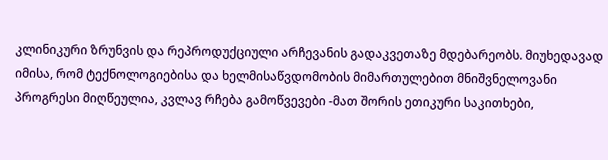კლინიკური ზრუნვის და რეპროდუქციული არჩევანის გადაკვეთაზე მდებარეობს. მიუხედავად იმისა, რომ ტექნოლოგიებისა და ხელმისაწვდომობის მიმართულებით მნიშვნელოვანი პროგრესი მიღწეულია, კვლავ რჩება გამოწვევები -მათ შორის ეთიკური საკითხები,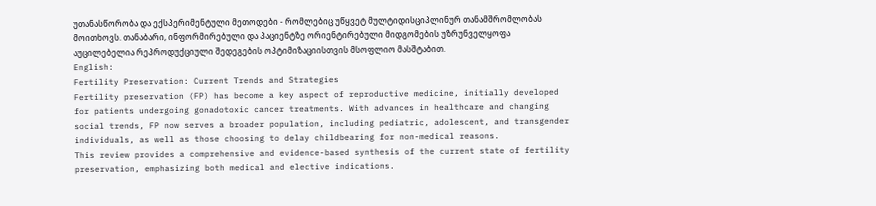უთანასწორობა და ექსპერიმენტული მეთოდები - რომლებიც უწყვეტ მულტიდისციპლინურ თანამშრომლობას მოითხოვს. თანაბარი, ინფორმირებული და პაციენტზე ორიენტირებული მიდგომების უზრუნველყოფა აუცილებელია რეპროდუქციული შედეგების ოპტიმიზაციისთვის მსოფლიო მასშტაბით.
English:
Fertility Preservation: Current Trends and Strategies
Fertility preservation (FP) has become a key aspect of reproductive medicine, initially developed for patients undergoing gonadotoxic cancer treatments. With advances in healthcare and changing social trends, FP now serves a broader population, including pediatric, adolescent, and transgender individuals, as well as those choosing to delay childbearing for non-medical reasons.
This review provides a comprehensive and evidence-based synthesis of the current state of fertility preservation, emphasizing both medical and elective indications.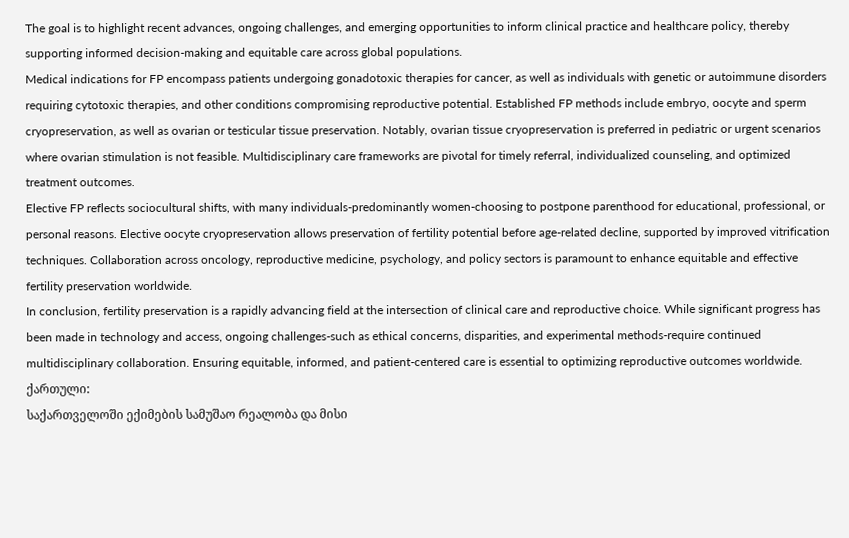The goal is to highlight recent advances, ongoing challenges, and emerging opportunities to inform clinical practice and healthcare policy, thereby supporting informed decision-making and equitable care across global populations.
Medical indications for FP encompass patients undergoing gonadotoxic therapies for cancer, as well as individuals with genetic or autoimmune disorders requiring cytotoxic therapies, and other conditions compromising reproductive potential. Established FP methods include embryo, oocyte and sperm cryopreservation, as well as ovarian or testicular tissue preservation. Notably, ovarian tissue cryopreservation is preferred in pediatric or urgent scenarios where ovarian stimulation is not feasible. Multidisciplinary care frameworks are pivotal for timely referral, individualized counseling, and optimized treatment outcomes.
Elective FP reflects sociocultural shifts, with many individuals-predominantly women-choosing to postpone parenthood for educational, professional, or personal reasons. Elective oocyte cryopreservation allows preservation of fertility potential before age-related decline, supported by improved vitrification techniques. Collaboration across oncology, reproductive medicine, psychology, and policy sectors is paramount to enhance equitable and effective fertility preservation worldwide.
In conclusion, fertility preservation is a rapidly advancing field at the intersection of clinical care and reproductive choice. While significant progress has been made in technology and access, ongoing challenges-such as ethical concerns, disparities, and experimental methods-require continued multidisciplinary collaboration. Ensuring equitable, informed, and patient-centered care is essential to optimizing reproductive outcomes worldwide.
ქართული:
საქართველოში ექიმების სამუშაო რეალობა და მისი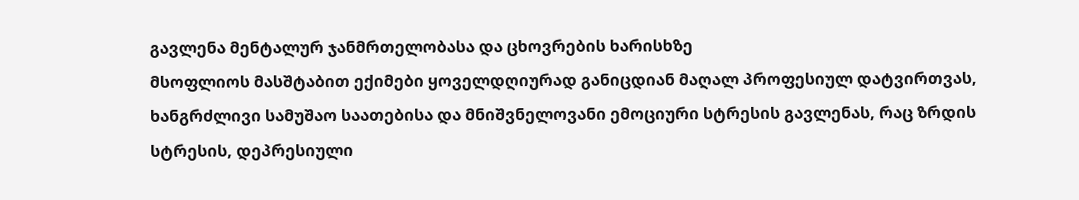გავლენა მენტალურ ჯანმრთელობასა და ცხოვრების ხარისხზე
მსოფლიოს მასშტაბით ექიმები ყოველდღიურად განიცდიან მაღალ პროფესიულ დატვირთვას, ხანგრძლივი სამუშაო საათებისა და მნიშვნელოვანი ემოციური სტრესის გავლენას, რაც ზრდის სტრესის, დეპრესიული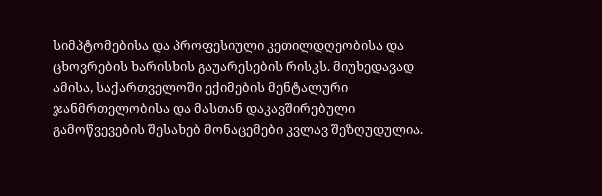სიმპტომებისა და პროფესიული კეთილდღეობისა და ცხოვრების ხარისხის გაუარესების რისკს. მიუხედავად ამისა, საქართველოში ექიმების მენტალური ჯანმრთელობისა და მასთან დაკავშირებული გამოწვევების შესახებ მონაცემები კვლავ შეზღუდულია.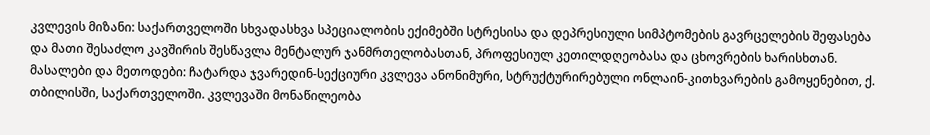კვლევის მიზანი: საქართველოში სხვადასხვა სპეციალობის ექიმებში სტრესისა და დეპრესიული სიმპტომების გავრცელების შეფასება და მათი შესაძლო კავშირის შესწავლა მენტალურ ჯანმრთელობასთან, პროფესიულ კეთილდღეობასა და ცხოვრების ხარისხთან.
მასალები და მეთოდები: ჩატარდა ჯვარედინ-სექციური კვლევა ანონიმური, სტრუქტურირებული ონლაინ-კითხვარების გამოყენებით, ქ. თბილისში, საქართველოში. კვლევაში მონაწილეობა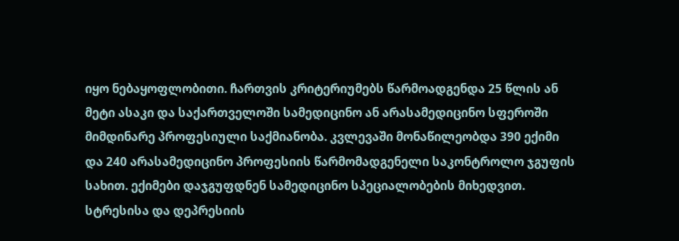იყო ნებაყოფლობითი. ჩართვის კრიტერიუმებს წარმოადგენდა 25 წლის ან მეტი ასაკი და საქართველოში სამედიცინო ან არასამედიცინო სფეროში მიმდინარე პროფესიული საქმიანობა. კვლევაში მონაწილეობდა 390 ექიმი და 240 არასამედიცინო პროფესიის წარმომადგენელი საკონტროლო ჯგუფის სახით. ექიმები დაჯგუფდნენ სამედიცინო სპეციალობების მიხედვით. სტრესისა და დეპრესიის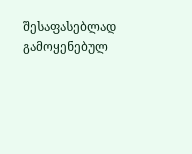შესაფასებლად გამოყენებულ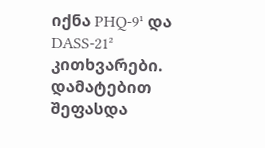იქნა PHQ-9¹ და DASS-21² კითხვარები. დამატებით შეფასდა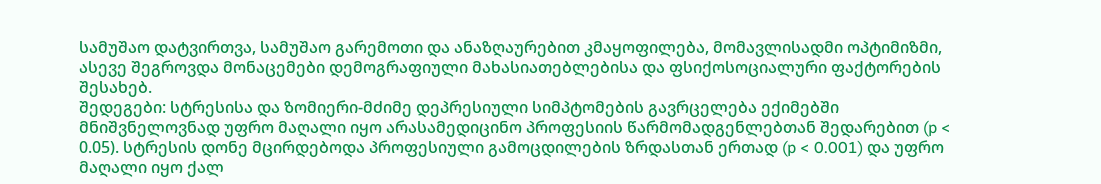სამუშაო დატვირთვა, სამუშაო გარემოთი და ანაზღაურებით კმაყოფილება, მომავლისადმი ოპტიმიზმი, ასევე შეგროვდა მონაცემები დემოგრაფიული მახასიათებლებისა და ფსიქოსოციალური ფაქტორების შესახებ.
შედეგები: სტრესისა და ზომიერი-მძიმე დეპრესიული სიმპტომების გავრცელება ექიმებში მნიშვნელოვნად უფრო მაღალი იყო არასამედიცინო პროფესიის წარმომადგენლებთან შედარებით (p < 0.05). სტრესის დონე მცირდებოდა პროფესიული გამოცდილების ზრდასთან ერთად (p < 0.001) და უფრო მაღალი იყო ქალ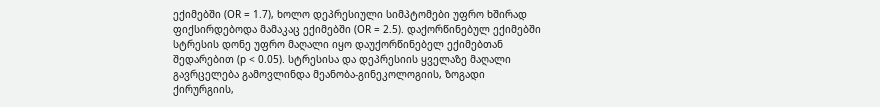ექიმებში (OR = 1.7), ხოლო დეპრესიული სიმპტომები უფრო ხშირად ფიქსირდებოდა მამაკაც ექიმებში (OR = 2.5). დაქორწინებულ ექიმებში სტრესის დონე უფრო მაღალი იყო დაუქორწინებელ ექიმებთან შედარებით (p < 0.05). სტრესისა და დეპრესიის ყველაზე მაღალი გავრცელება გამოვლინდა მეანობა-გინეკოლოგიის, ზოგადი ქირურგიის,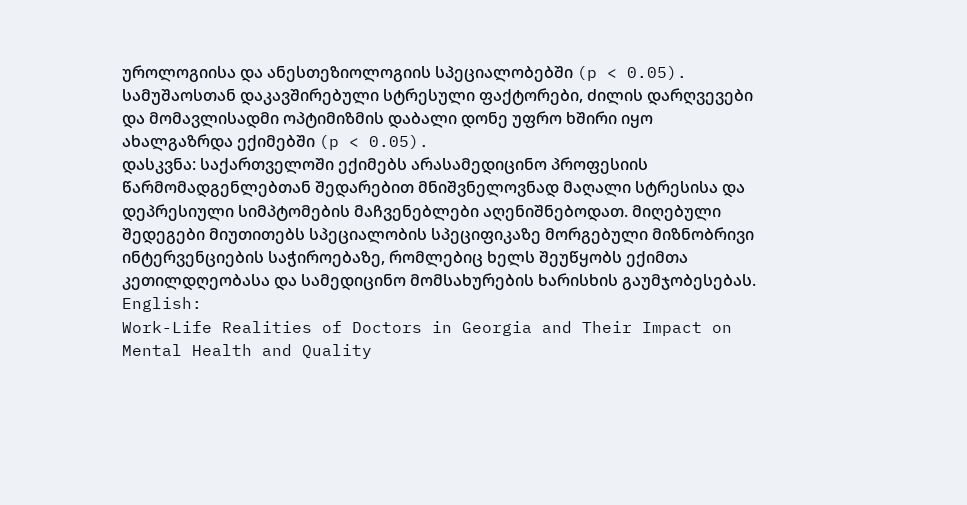უროლოგიისა და ანესთეზიოლოგიის სპეციალობებში (p < 0.05). სამუშაოსთან დაკავშირებული სტრესული ფაქტორები, ძილის დარღვევები და მომავლისადმი ოპტიმიზმის დაბალი დონე უფრო ხშირი იყო ახალგაზრდა ექიმებში (p < 0.05).
დასკვნა: საქართველოში ექიმებს არასამედიცინო პროფესიის წარმომადგენლებთან შედარებით მნიშვნელოვნად მაღალი სტრესისა და დეპრესიული სიმპტომების მაჩვენებლები აღენიშნებოდათ. მიღებული შედეგები მიუთითებს სპეციალობის სპეციფიკაზე მორგებული მიზნობრივი ინტერვენციების საჭიროებაზე, რომლებიც ხელს შეუწყობს ექიმთა კეთილდღეობასა და სამედიცინო მომსახურების ხარისხის გაუმჯობესებას.
English:
Work-Life Realities of Doctors in Georgia and Their Impact on Mental Health and Quality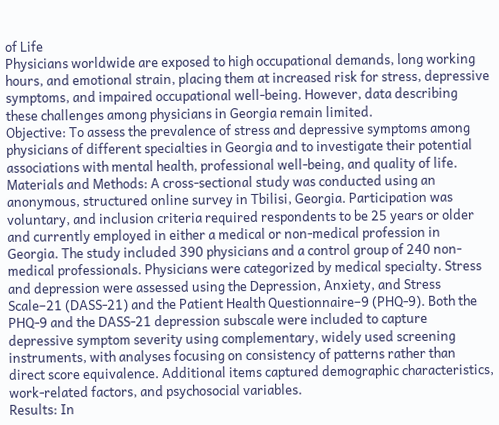of Life
Physicians worldwide are exposed to high occupational demands, long working hours, and emotional strain, placing them at increased risk for stress, depressive symptoms, and impaired occupational well-being. However, data describing these challenges among physicians in Georgia remain limited.
Objective: To assess the prevalence of stress and depressive symptoms among physicians of different specialties in Georgia and to investigate their potential associations with mental health, professional well-being, and quality of life.
Materials and Methods: A cross-sectional study was conducted using an anonymous, structured online survey in Tbilisi, Georgia. Participation was voluntary, and inclusion criteria required respondents to be 25 years or older and currently employed in either a medical or non-medical profession in Georgia. The study included 390 physicians and a control group of 240 non-medical professionals. Physicians were categorized by medical specialty. Stress and depression were assessed using the Depression, Anxiety, and Stress Scale–21 (DASS-21) and the Patient Health Questionnaire–9 (PHQ-9). Both the PHQ-9 and the DASS-21 depression subscale were included to capture depressive symptom severity using complementary, widely used screening instruments, with analyses focusing on consistency of patterns rather than direct score equivalence. Additional items captured demographic characteristics, work-related factors, and psychosocial variables.
Results: In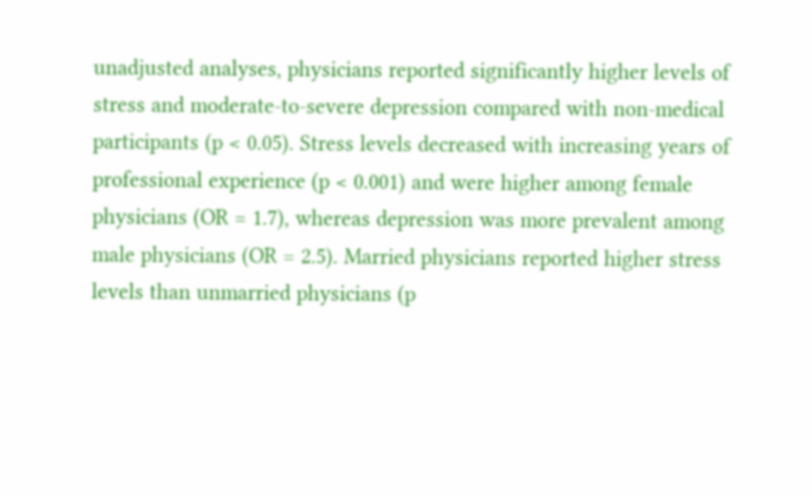unadjusted analyses, physicians reported significantly higher levels of stress and moderate-to-severe depression compared with non-medical participants (p < 0.05). Stress levels decreased with increasing years of professional experience (p < 0.001) and were higher among female physicians (OR = 1.7), whereas depression was more prevalent among male physicians (OR = 2.5). Married physicians reported higher stress levels than unmarried physicians (p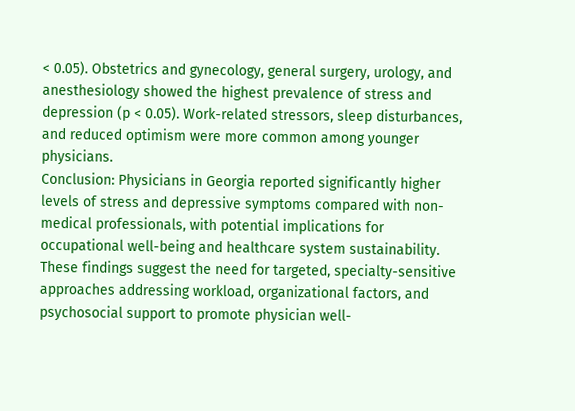< 0.05). Obstetrics and gynecology, general surgery, urology, and anesthesiology showed the highest prevalence of stress and depression (p < 0.05). Work-related stressors, sleep disturbances, and reduced optimism were more common among younger physicians.
Conclusion: Physicians in Georgia reported significantly higher levels of stress and depressive symptoms compared with non-medical professionals, with potential implications for occupational well-being and healthcare system sustainability. These findings suggest the need for targeted, specialty-sensitive approaches addressing workload, organizational factors, and psychosocial support to promote physician well-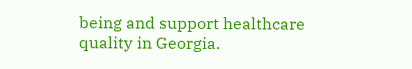being and support healthcare quality in Georgia.